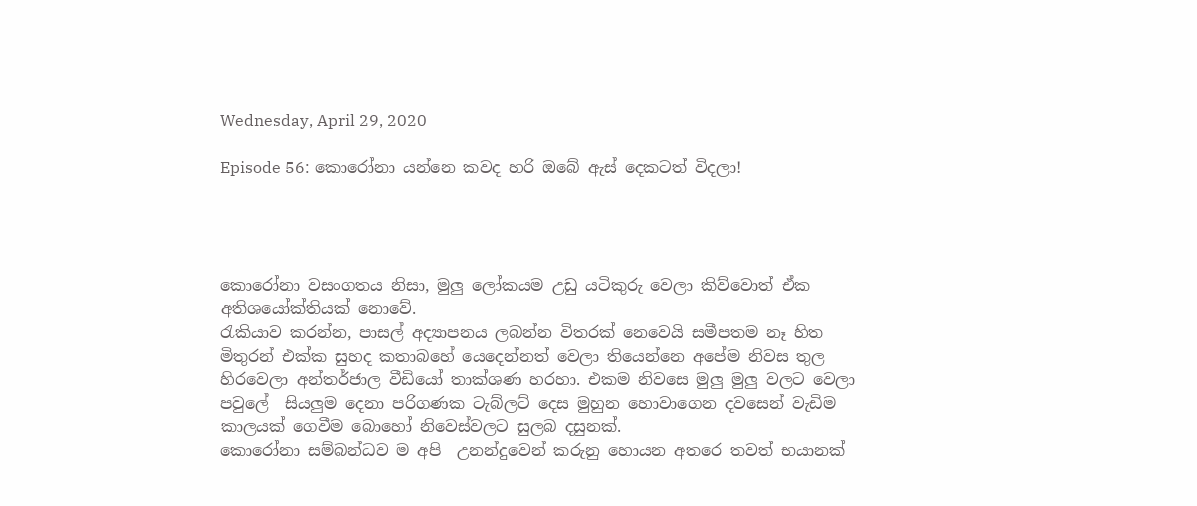Wednesday, April 29, 2020

Episode 56: කොරෝනා යන්නෙ කවද හරි ඔබේ ඇස් දෙකටත් විදලා!




කොරෝනා වසංගතය නිසා, මුලු ලෝකයම උඩු යටිකුරු වෙලා කිව්වොත් ඒක අතිශයෝක්තියක් නොවේ.
රැකියාව කරන්න, පාසල් අද්‍යාපනය ලබන්න විතරක් නෙවෙයි සමීපතම නෑ හිත මිතුරන් එක්ක සුහද කතාබහේ යෙදෙන්නත් වෙලා තියෙන්නෙ අපේම නිවස තුල හිරවෙලා අන්තර්ජාල වීඩියෝ තාක්ශණ හරහා. එකම නිවසෙ මුලු මුලු වලට වෙලා පවුලේ  සියලුම දෙනා පරිගණක ටැබ්ලට් දෙස මුහුන හොවාගෙන දවසෙන් වැඩිම කාලයක් ගෙවීම බොහෝ නිවෙස්වලට සුලබ දසුනක්.
කොරෝනා සම්බන්ධව ම අපි  උනන්දුවෙන් කරුනු හොයන අතරෙ තවත් භයානක්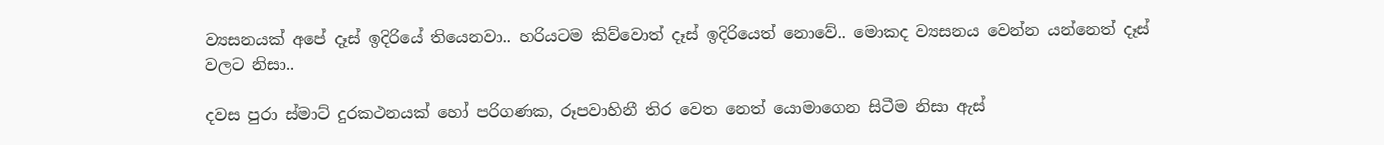ව්‍යසනයක් අපේ දෑස් ඉදි‍රියේ තියෙනවා.. හරියටම කිව්වොත් දෑස් ඉදිරියෙත් නොවේ.. මොකද ව්‍යසනය වෙන්න යන්නෙත් දෑස් වලට නිසා..

දවස පුරා ස්මාට් දුරකථනයක් හෝ පරිගණක, රූපවාහිනී තිර වෙත නෙත් යොමාගෙන සිටීම නිසා ඇස්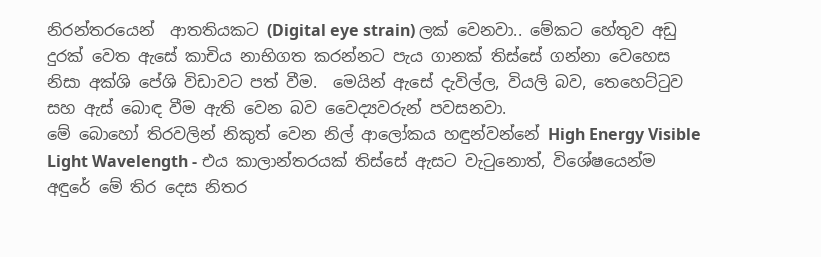නිරන්තරයෙන්  ආතතියකට (Digital eye strain) ලක් වෙනවා.. මේකට හේතුව අඩු දුරක් වෙත ඇසේ කාචිය නාභිගත කරන්නට පැය ගානක් තිස්සේ ගන්නා වෙහෙස නිසා අක්ශි පේශි විඩාවට පත් වීම.  මෙයින් ඇසේ දැවිල්ල, වියලි බව, තෙහෙට්ටුව සහ ඇස් බොඳ වීම ඇති වෙන බව වෛද්‍යවරුන් පවසනවා.
මේ බොහෝ තිරවලින් නිකුත් වෙන නිල් ආලෝකය හඳුන්වන්නේ High Energy Visible Light Wavelength - එය කාලාන්තරයක් තිස්සේ ඇසට වැටුනොත්, විශේෂයෙන්ම අඳුරේ මේ තිර දෙස නිතර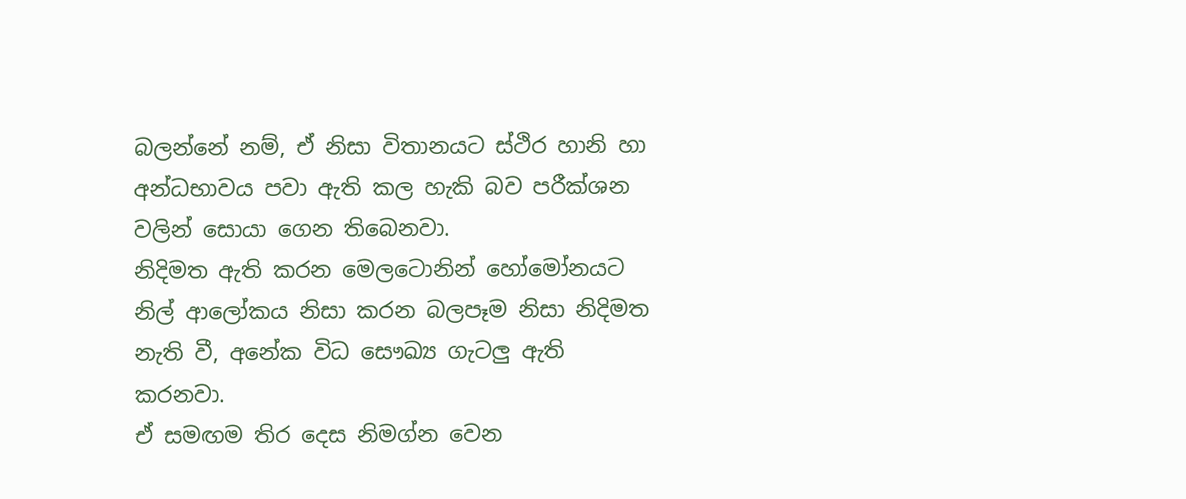බලන්නේ නම්, ඒ නිසා විතානයට ස්ථිර හානි හා අන්ධභාවය පවා ඇති කල හැකි බව පරීක්ශන වලින් සොයා ගෙන තිබෙනවා.
නිදිමත ඇති කරන මෙලටොනින් හෝමෝනයට  නිල් ආලෝකය නිසා කරන බලපෑම නිසා නිදිමත නැති වී, අනේක විධ සෞඛ්‍ය ගැටලු ඇති කරනවා.
ඒ සමඟම ති‍ර දෙස නිමග්න වෙන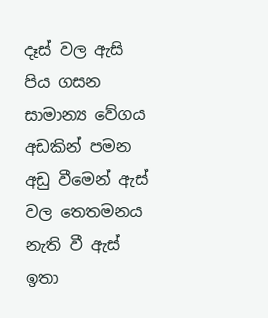දෑස් වල ඇසි පිය ගසන සාමාන්‍ය වේගය අඩකින් පමන අඩු වීමෙන් ඇස් වල තෙතමනය නැති වී ඇස් ඉතා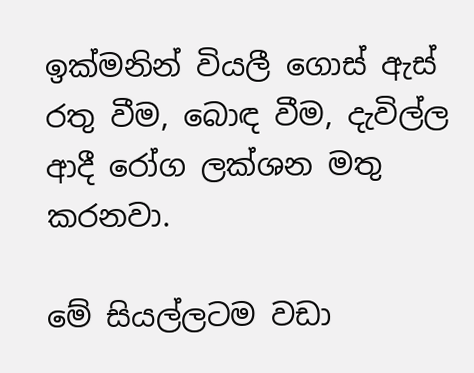ඉක්මනින් වියලී ගොස් ඇස් රතු වීම, බොඳ වීම, දැවිල්ල ආදී රෝග ලක්ශන මතු කරනවා.

මේ සියල්ලටම වඩා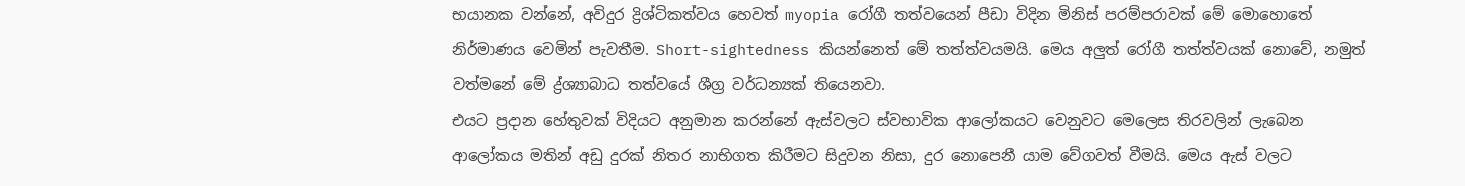භයානක වන්නේ, අවිදුර ද්‍රිශ්ටිකත්වය හෙවත් myopia රෝගී තත්වයෙන් පීඩා විදින මිනිස් පරම්පරාවක් මේ මොහොතේ නිර්මාණය වෙමින් පැවතීම. Short-sightedness කියන්නෙත් මේ තත්ත්වයමයි. මෙය අලුත් රෝගී තත්ත්වයක් නොවේ, නමුත් වත්මනේ මේ ද්‍ර්ශ්‍යාබාධ තත්වයේ ශීග්‍ර වර්ධන්‍යක් තියෙනවා.
එයට ප්‍රදාන හේතුවක් විදියට අනුමාන කරන්නේ ඇස්වලට ස්වභාවික ආලෝකයට වෙනුවට මෙලෙස තිරවලින් ලැබෙන ආලෝකය මතින් අඩු දුරක් නිතර නාභිගත කිරීමට සිදුවන නිසා, දුර නොපෙනී යාම වේගවත් වීමයි. මෙය ඇස් වලට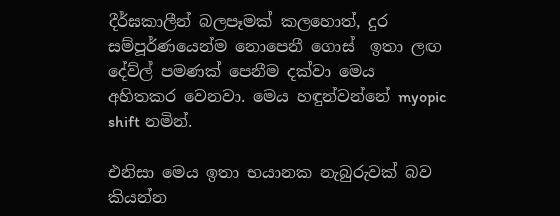දීර්ඝකාලීන් බලපෑමක් කලහොත්, දුර සම්පූර්ණයෙන්ම නොපෙනී ගොස්  ඉතා ලඟ දේව්ල් පමණක් පෙනීම දක්වා මෙය අහිතකර වෙනවා. මෙය හඳුන්වන්නේ myopic shift නමින්.

එනිසා මෙය ඉතා භයානක නැබුරුවක් බව කියන්න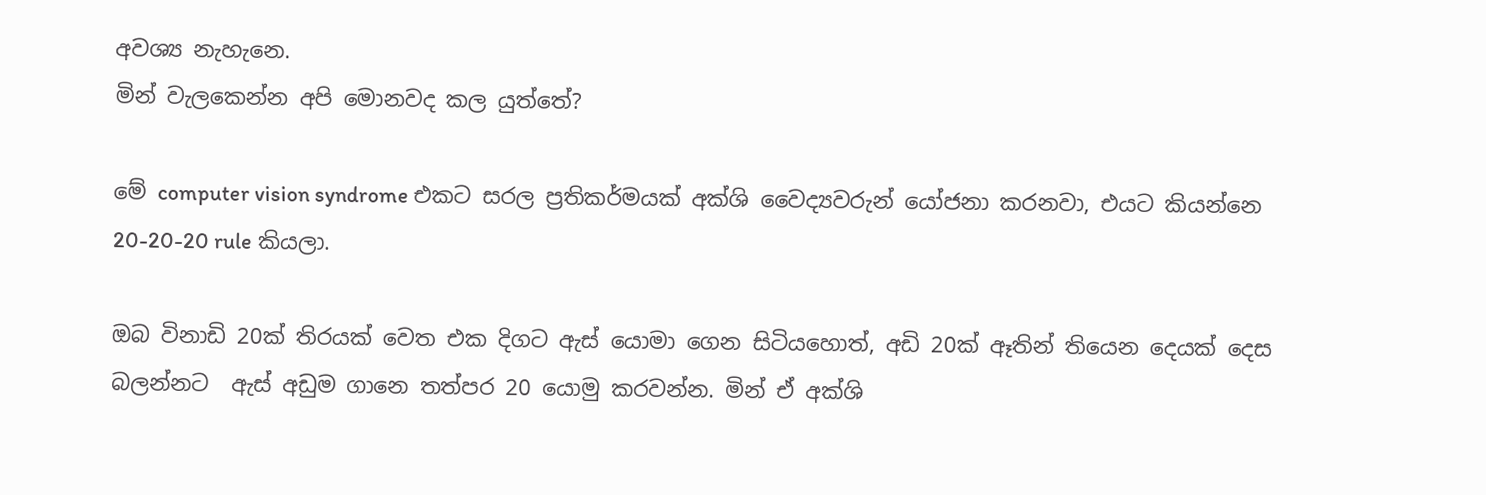අවශ්‍ය නැහැනෙ.
මින් වැලකෙන්න අපි මොනවද කල යුත්තේ?

මේ computer vision syndrome එකට සරල ප්‍රතිකර්මයක් අක්ශි වෛද්‍යවරුන් යෝජනා කරනවා, එයට කියන්නෙ 20-20-20 rule කියලා.

ඔබ විනාඩි 20ක් තිරයක් වෙත එක දිගට ඇස් යොමා ගෙන සිටියහොත්, අඩි 20ක් ඈතින් තියෙන දෙයක් දෙස බලන්නට  ඇස් අඩුම ගානෙ තත්පර 20 යොමු කරවන්න. මින් ඒ අක්ශි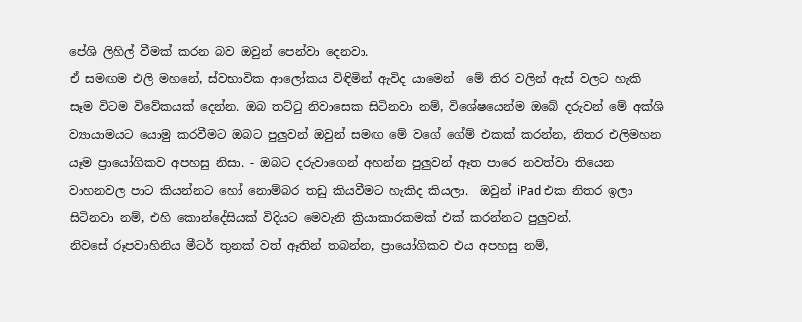පේශි ලිහිල් වීමක් කරන බව ඔවුන් පෙන්වා දෙනවා.
ඒ සමඟම එලි මහනේ, ස්වභාවික ආලෝකය විඳිමින් ඇවිද යාමෙන්  මේ තිර වලින් ඇස් වලට හැකි සෑම විටම විවේකයක් දෙන්න. ඔබ තට්ටු නිවාසෙක සිටිනවා නම්, විශේෂයෙන්ම ඔබේ දරුවන් මේ අක්ශි ව්‍යායාමයට යොමු කරවීමට ඔබට පුලුවන් ඔවුන් සමඟ මේ වගේ ගේම් එකක් කරන්න, නිතර එලිමහන යෑම ප්‍රායෝගිකව අපහසු නිසා. - ඔබට දරුවාගෙන් අහන්න පුලුවන් ඈත පාරෙ නවත්වා තියෙන වාහනවල පාට කියන්නට හෝ නොම්බර තඩු කියවීමට හැකිද කි‍යලා.  ඔවුන් iPad එක නිතර ඉලා සිටිනවා නම්, එහි කොන්දේසියක් විදියට මෙවැනි ක්‍රියාකාරකමක් එක් කරන්නට පුලුවන්.
නිවසේ රූපවාහිනිය මීටර් තුනක් වත් ඈතින් තබන්න, ප්‍රායෝගිකව එය අපහසු නම්,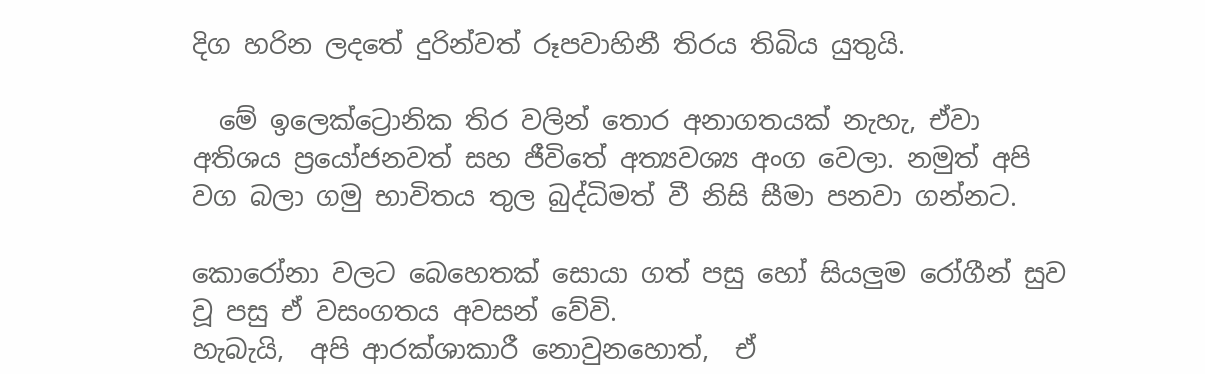දිග හරින ලදතේ දුරින්වත් රූපවාහිනී තිරය තිබිය යුතුයි.

  මේ ඉලෙක්ට්‍රොනික තිර වලින් තොර අනාගත‍යක් නැහැ, ඒවා අතිශය ප්‍රයෝජනවත් සහ ජීවිතේ අත්‍යවශ්‍ය අංග වෙලා. නමුත් අපි වග බලා ගමු භාවිතය තුල බුද්ධිමත් වී නිසි සීමා පනවා ගන්නට.

කොරෝනා වලට බෙහෙතක් සොයා ගත් පසු හෝ සියලුම රෝගීන් සුව වූ පසු ඒ වසංගතය අවසන් වේවි.
හැබැයි,  අපි ආරක්ශාකාරී නොවුනහොත්,  ඒ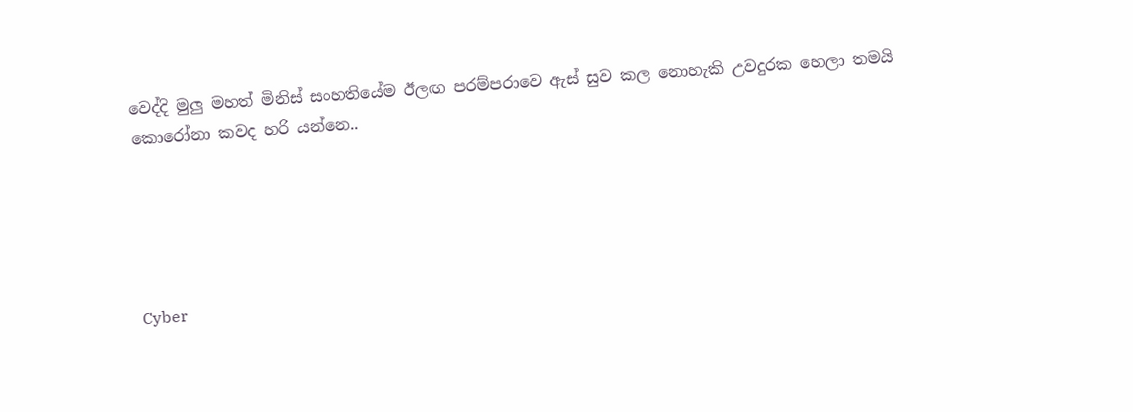වෙද්දි මුලු මහත් මිනිස් සංහතියේම ඊලඟ පරම්පරාවෙ ඇස් සුව කල නොහැකි උවදුරක හෙලා තමයි කොරෝනා කවද හරි යන්නෙ..





Cyber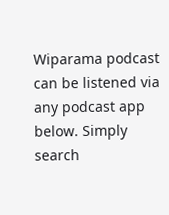Wiparama podcast can be listened via any podcast app below. Simply search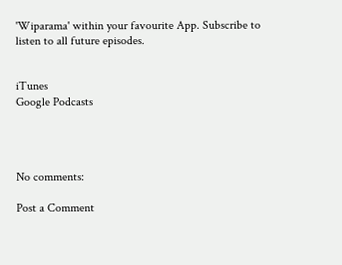'Wiparama' within your favourite App. Subscribe to listen to all future episodes.


iTunes
Google Podcasts




No comments:

Post a Comment